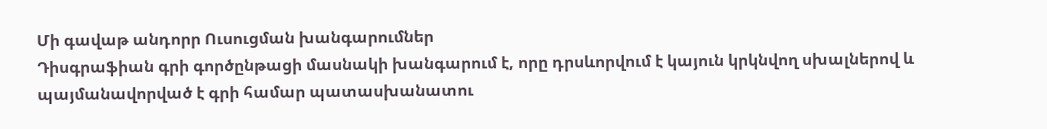Մի գավաթ անդորր Ուսուցման խանգարումներ
Դիսգրաֆիան գրի գործընթացի մասնակի խանգարում է, որը դրսևորվում է կայուն կրկնվող սխալներով և պայմանավորված է գրի համար պատասխանատու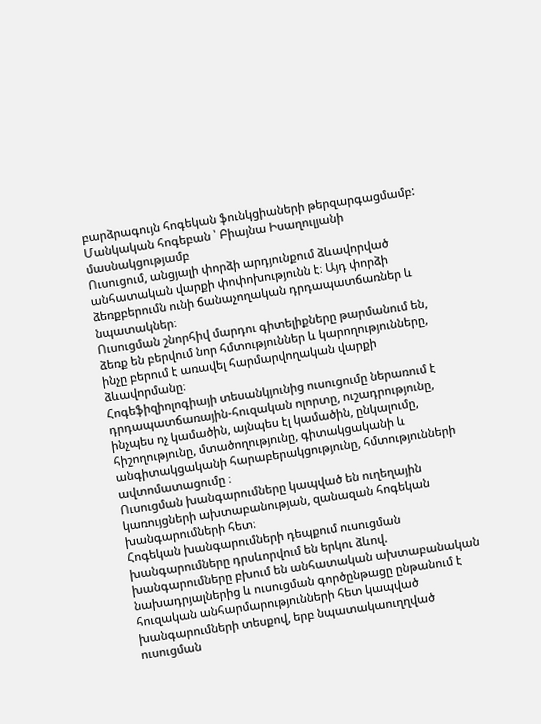բարձրագույն հոգեկան ֆունկցիաների թերզարգացմամբ: Մանկական հոգեբան ՝ Բիայնա Իսաղուլյանի մասնակցությամբ
Ուսուցում, անցյալի փորձի արդյունքում ձևավորված անհատական վարքի փոփոխությունն է։ Այդ փորձի ձեռքբերումն ունի ճանաչողական դրդապատճառներ և նպատակներ։
Ուսուցման շնորհիվ մարդու գիտելիքները թարմանում են, ձեռք են բերվում նոր հմտություններ և կարողությունները, ինչը բերում է առավել հարմարվողական վարքի ձևավորմանը։
Հոգեֆիզիոլոգիայի տեսանկյունից ուսուցումը ներառում է դրդապատճառային-հուզական ոլորտը, ուշադրությունը, ինչպես ոչ կամածին, այնպես էլ կամածին, ընկալումը, հիշողությունը, մտածողությունը, գիտակցականի և անգիտակցականի հարաբերակցությունը, հմտությունների ավտոմատացումը ։
Ուսուցման խանգարումները կապված են ուղեղային կառույցների ախտաբանության, զանազան հոգեկան խանգարումների հետ։
Հոգեկան խանգարումների դեպքում ուսուցման խանգարումները դրսևորվում են երկու ձևով. խանգարումները բխում են անհատական ախտաբանական նախադրյալներից և ուսուցման գործընթացը ընթանում է հուզական անհարմարությունների հետ կապված խանգարումների տեսքով, երբ նպատակաուղղված ուսուցման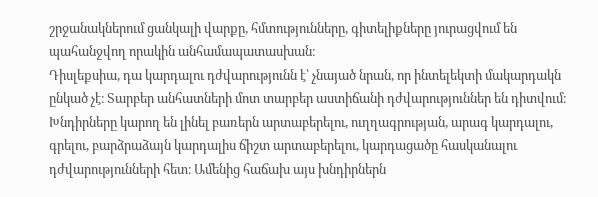շրջանակներում ցանկալի վարքը, հմտությունները, գիտելիքները յուրացվում են պահանջվող որակին անհամապատասխան։
Դիսլեքսիա, դա կարդալու դժվարությունն է՝ չնայած նրան, որ ինտելեկտի մակարդակն ընկած չէ։ Տարբեր անհատների մոտ տարբեր աստիճանի դժվարություններ են դիտվում։ Խնդիրները կարող են լինել բառերն արտաբերելու, ուղղագրության, արագ կարդալու, գրելու, բարձրաձայն կարդալիս ճիշտ արտաբերելու, կարդացածը հասկանալու դժվարությունների հետ։ Ամենից հաճախ այս խնդիրներն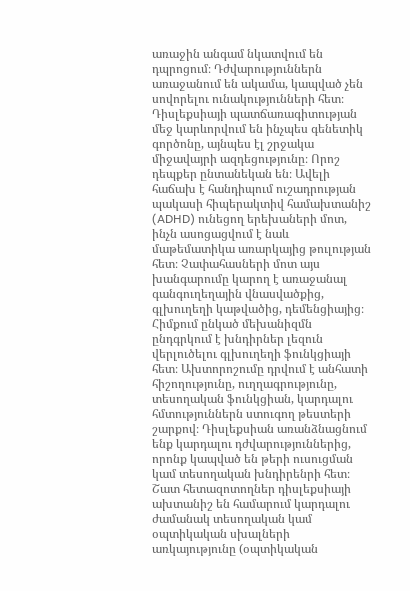առաջին անգամ նկատվում են դպրոցում։ Դժվարություններն առաջանում են ակամա, կապված չեն սովորելու ունակությունների հետ։ Դիսլեքսիայի պատճառագիտության մեջ կարևորվում են ինչպես գենետիկ գործոնը, այնպես էլ շրջակա միջավայրի ազդեցությունը։ Որոշ դեպքեր ընտանեկան են։ Ավելի հաճախ է հանդիպում ուշադրության պակասի հիպերակտիվ համախտանիշ (ADHD) ունեցող երեխաների մոտ, ինչն ասոցացվում է նաև մաթեմատիկա առարկայից թուլության հետ։ Չափահասների մոտ այս խանգարումը կարող է առաջանալ գանգուղեղային վնասվածքից, գլխուղեղի կաթվածից, դեմենցիայից։ Հիմքում ընկած մեխանիզմն ընդգրկում է խնդիրներ լեզուն վերլուծելու գլխուղեղի ֆունկցիայի հետ։ Ախտորոշումը դրվում է անհատի հիշողությունը, ուղղագրությունը, տեսողական ֆունկցիան, կարդալու հմտություններն ստուգող թեստերի շարքով։ Դիսլեքսիան առանձնացնում ենք կարդալու դժվարություններից, որոնք կապված են թերի ուսուցման կամ տեսողական խնդիրենրի հետ։
Շատ հետազոտողներ դիսլեքսիայի ախտանիշ են համարում կարդալու ժամանակ տեսողական կամ օպտիկական սխալների առկայությունը (օպտիկական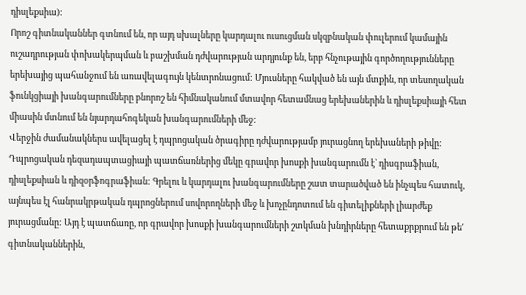դիսլեքսիա):
Որոշ գիտնականներ գտնում են, որ այդ սխալները կարդալու ուսուցման սկզբնական փուլերում կամային ուշադրության փոխակերպման և բաշխման դժվարության արդյունք են, երբ հնչութային գործողությունները երեխայից պահանջում են առավելագույն կենտրոնացում: Մյուսները հակված են այն մտքին, որ տեսողական ֆունկցիայի խանգարումները բնորոշ են հիմնականում մտավոր հետամնաց երեխաներին և դիսլեքսիայի հետ միասին մտնում են նյարդահոգեկան խանգարումների մեջ:
Վերջին ժամանակներս ավելացել է դպրոցական ծրագիրը դժվարությամբ յուրացնող երեխաների թիվը: Դպրոցական դեզադապտացիայի պատճառներից մեկը գրավոր խոսքի խանգարումն է` դիսգրաֆիան, դիսլեքսիան և դիզօրֆոգրաֆիան: Գրելու և կարդալու խանգարումները շատ տարածված են ինչպես հատուկ, այնպես էլ հանրակրթական դպրոցներում սովորողների մեջ և խոչընդոտում են գիտելիքների լիարժեք յուրացմանը: Այդ է պատճառը, որ գրավոր խոսքի խանգարումների շտկման խնդիրները հետաքրքրում են թե′ գիտնականներին,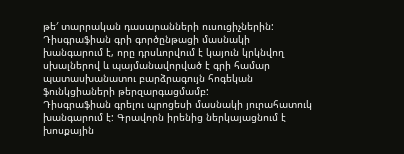թե′ տարրական դասարանների ուսուցիչներին:
Դիսգրաֆիան գրի գործընթացի մասնակի խանգարում է, որը դրսևորվում է կայուն կրկնվող սխալներով և պայմանավորված է գրի համար պատասխանատու բարձրագույն հոգեկան ֆունկցիաների թերզարգացմամբ:
Դիսգրաֆիան գրելու պրոցեսի մասնակի յուրահատուկ խանգարում է: Գրավորն իրենից ներկայացնում է խոսքային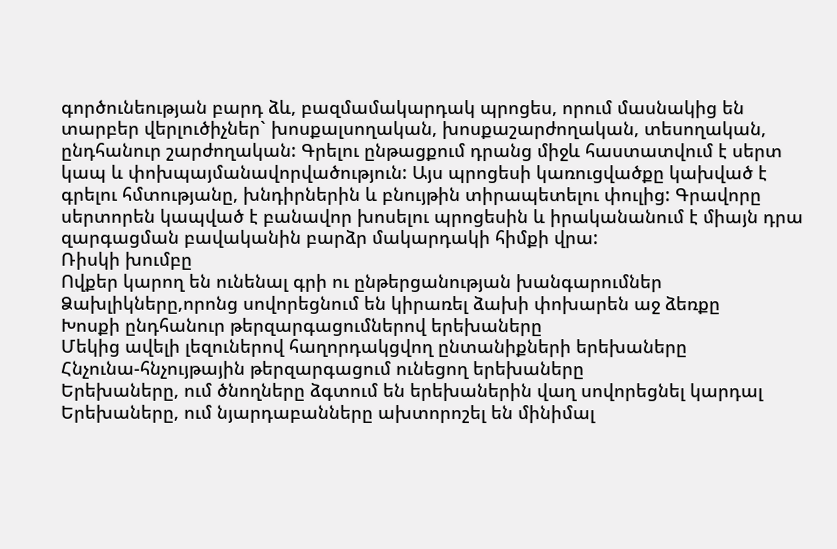գործունեության բարդ ձև, բազմամակարդակ պրոցես, որում մասնակից են տարբեր վերլուծիչներ` խոսքալսողական, խոսքաշարժողական, տեսողական, ընդհանուր շարժողական: Գրելու ընթացքում դրանց միջև հաստատվում է սերտ կապ և փոխպայմանավորվածություն: Այս պրոցեսի կառուցվածքը կախված է գրելու հմտությանը, խնդիրներին և բնույթին տիրապետելու փուլից: Գրավորը սերտորեն կապված է բանավոր խոսելու պրոցեսին և իրականանում է միայն դրա զարգացման բավականին բարձր մակարդակի հիմքի վրա:
Ռիսկի խումբը
Ովքեր կարող են ունենալ գրի ու ընթերցանության խանգարումներ
Ձախլիկները,որոնց սովորեցնում են կիրառել ձախի փոխարեն աջ ձեռքը
Խոսքի ընդհանուր թերզարգացումներով երեխաները
Մեկից ավելի լեզուներով հաղորդակցվող ընտանիքների երեխաները
Հնչունա-հնչույթային թերզարգացում ունեցող երեխաները
Երեխաները, ում ծնողները ձգտում են երեխաներին վաղ սովորեցնել կարդալ
Երեխաները, ում նյարդաբանները ախտորոշել են մինիմալ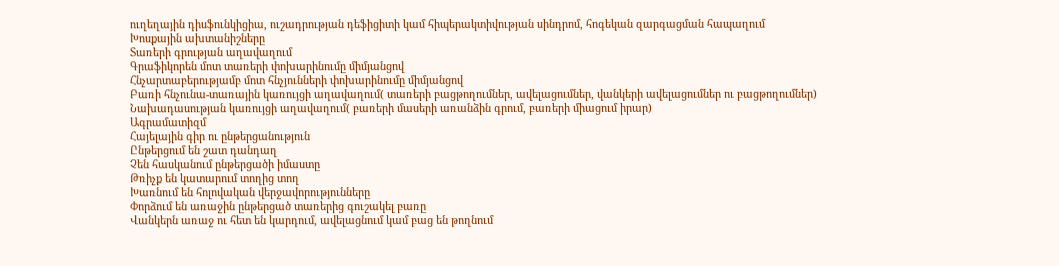ուղեղային դիսֆունկիցիա, ուշադրության դեֆիցիտի կամ հիպերակտիվության սինդրոմ, հոգեկան զարգացման հապաղում
Խոսքային ախտանիշները
Տառերի գրության աղավաղում
Գրաֆիկորեն մոտ տառերի փոխարինումը միմյանցով
Հնչարտաբերությամբ մոտ հնչյունների փոխարինումը միմյանցով
Բառի հնչունա-տառային կառույցի աղավաղում( տառերի բացթողումներ, ավելացումներ, վանկերի ավելացումներ ու բացթողումներ)
Նախադասության կառույցի աղավաղում( բառերի մասերի առանձին գրում, բառերի միացում իրար)
Ագրամատիզմ
Հայելային գիր ու ընթերցանություն
Ընթերցում են շատ դանդաղ
Չեն հասկանում ընթերցածի իմաստը
Թռիչք են կատարում տողից տող
Խառնում են հոլովական վերջավորությունները
Փորձում են առաջին ընթերցած տառերից գուշակել բառը
Վանկերն առաջ ու հետ են կարդում, ավելացնում կամ բաց են թողնում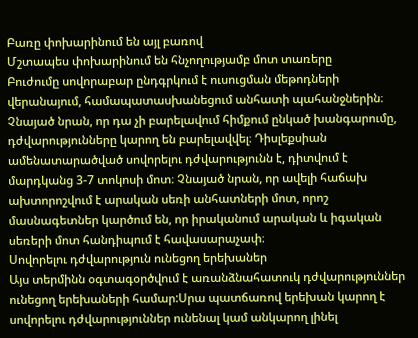Բառը փոխարինում են այլ բառով
Մշտապես փոխարինում են հնչողությամբ մոտ տառերը
Բուժումը սովորաբար ընդգրկում է ուսուցման մեթոդների վերանայում, համապատասխանեցում անհատի պահանջներին։ Չնայած նրան, որ դա չի բարելավում հիմքում ընկած խանգարումը, դժվարությունները կարող են բարելավվել։ Դիսլեքսիան ամենատարածված սովորելու դժվարությունն է, դիտվում է մարդկանց 3-7 տոկոսի մոտ։ Չնայած նրան, որ ավելի հաճախ ախտորոշվում է արական սեռի անհատների մոտ, որոշ մասնագետներ կարծում են, որ իրականում արական և իգական սեռերի մոտ հանդիպում է հավասարաչափ։
Սովորելու դժվարություն ունեցող երեխաներ
Այս տերմինն օգտագօրծվում է առանձնահատուկ դժվարություններ ունեցող երեխաների համար:Սրա պատճառով երեխան կարող է սովորելու դժվարություններ ունենալ կամ անկարող լինել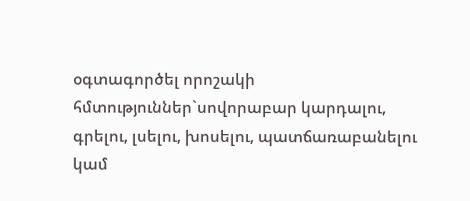օգտագործել որոշակի հմտություններ`սովորաբար կարդալու, գրելու, լսելու, խոսելու, պատճառաբանելու կամ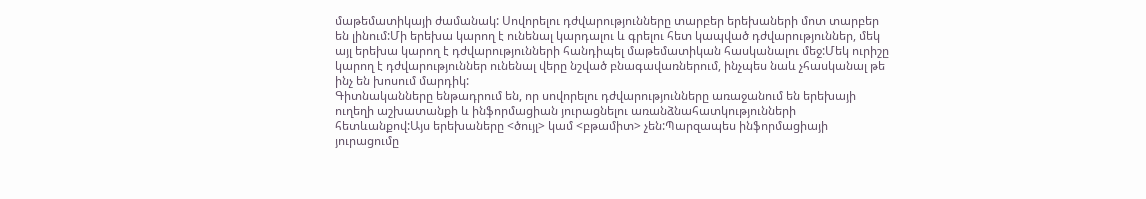մաթեմատիկայի ժամանակ: Սովորելու դժվարությունները տարբեր երեխաների մոտ տարբեր են լինում:Մի երեխա կարող է ունենալ կարդալու և գրելու հետ կապված դժվարություններ, մեկ այլ երեխա կարող է դժվարությունների հանդիպել մաթեմատիկան հասկանալու մեջ:Մեկ ուրիշը կարող է դժվարություններ ունենալ վերը նշված բնագավառներում, ինչպես նաև չհասկանալ թե ինչ են խոսում մարդիկ:
Գիտնականները ենթադրում են, որ սովորելու դժվարությունները առաջանում են երեխայի ուղեղի աշխատանքի և ինֆորմացիան յուրացնելու առանձնահատկությունների հետևանքով:Այս երեխաները <ծույլ> կամ <բթամիտ> չեն:Պարզապես ինֆորմացիայի յուրացումը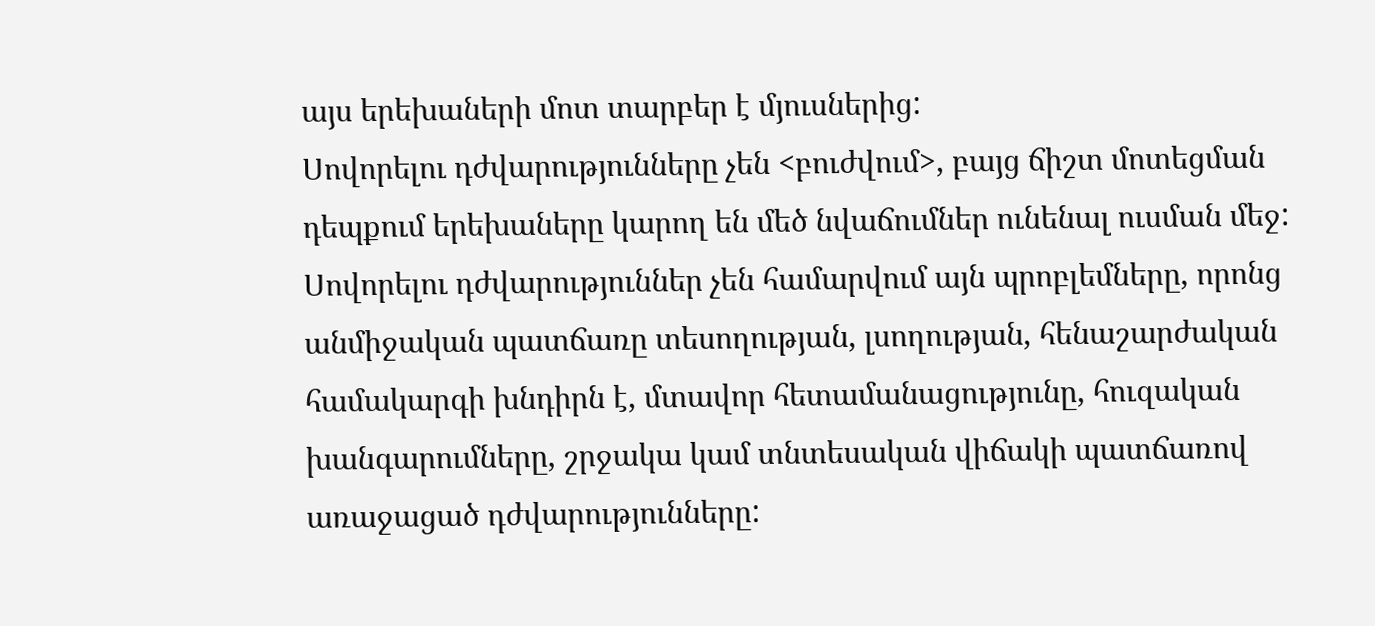այս երեխաների մոտ տարբեր է մյուսներից:
Սովորելու դժվարությունները չեն <բուժվում>, բայց ճիշտ մոտեցման դեպքում երեխաները կարող են մեծ նվաճումներ ունենալ ուսման մեջ: Սովորելու դժվարություններ չեն համարվում այն պրոբլեմները, որոնց անմիջական պատճառը տեսողության, լսողության, հենաշարժական համակարգի խնդիրն է, մտավոր հետամանացությունը, հուզական խանգարումները, շրջակա կամ տնտեսական վիճակի պատճառով առաջացած դժվարությունները: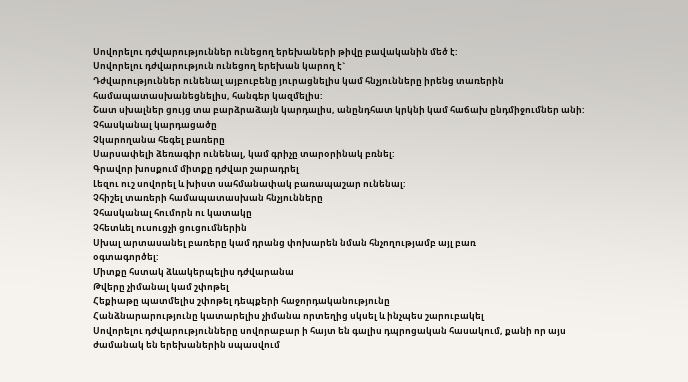Սովորելու դժվարություններ ունեցող երեխաների թիվը բավականին մեծ է:
Սովորելու դժվարություն ունեցող երեխան կարող է`
Դժվարություններ ունենալ այբուբենը յուրացնելիս կամ հնչյունները իրենց տառերին համապատասխանեցնելիս, հանգեր կազմելիս:
Շատ սխալներ ցույց տա բարձրաձայն կարդալիս, անընդհատ կրկնի կամ հաճախ ընդմիջումներ անի:
Չհասկանալ կարդացածը
Չկարողանա հեգել բառերը
Սարսափելի ձեռագիր ունենալ, կամ գրիչը տարօրինակ բռնել:
Գրավոր խոսքում միտքը դժվար շարադրել
Լեզու ուշ սովորել և խիստ սահմանափակ բառապաշար ունենալ:
Չհիշել տառերի համապատասխան հնչյունները
Չհասկանալ հումորն ու կատակը
Չհետևել ուսուցչի ցուցումներին
Սխալ արտասանել բառերը կամ դրանց փոխարեն նման հնչողությամբ այլ բառ
օգտագործել:
Միտքը հստակ ձևակերպելիս դժվարանա
Թվերը չիմանալ կամ շփոթել
Հեքիաթը պատմելիս շփոթել դեպքերի հաջորդականությունը
Հանձնարարությունը կատարելիս չիմանա որտեղից սկսել և ինչպես շարուբակել
Սովորելու դժվարությունները սովորաբար ի հայտ են գալիս դպրոցական հասակում, քանի որ այս ժամանակ են երեխաներին սպասվում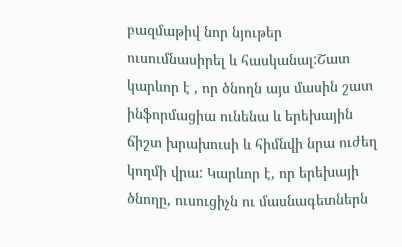բազմաթիվ նոր նյութեր ուսումնասիրել և հասկանալ:Շատ կարևոր է , որ ծնողն այս մասին շատ ինֆորմացիա ունենա և երեխային ճիշտ խրախուսի և հիմնվի նրա ուժեղ կողմի վրա: Կարևոր է, որ երեխայի ծնողը, ուսուցիչն ու մասնագետներն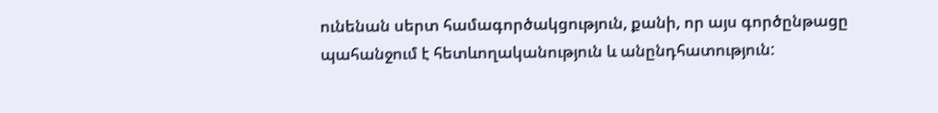ունենան սերտ համագործակցություն, քանի, որ այս գործընթացը պահանջում է հետևողականություն և անընդհատություն: